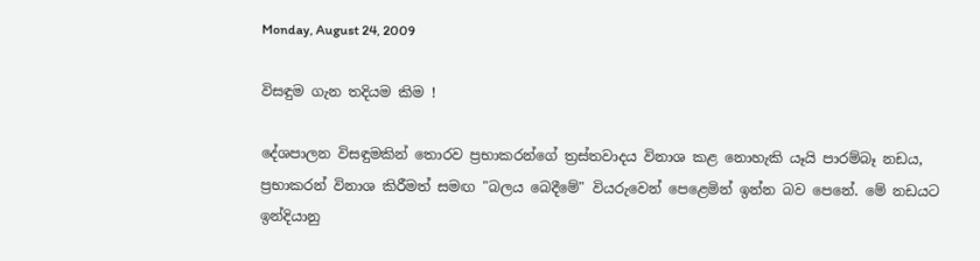Monday, August 24, 2009

විසඳුම ගැන තදියම කිම !

දේශපාලන විසඳුමකින් තොරව ප්‍රභාකරන්ගේ ත්‍රස්‌තවාදය විනාශ කළ නොහැකි යෑයි පාරම්බෑ නඩය, ප්‍රභාකරන් විනාශ කිරීමත් සමඟ "බලය බෙදීමේ" වියරුවෙන් පෙළෙමින් ඉන්න බව පෙනේ. මේ නඩයට ඉන්දියානු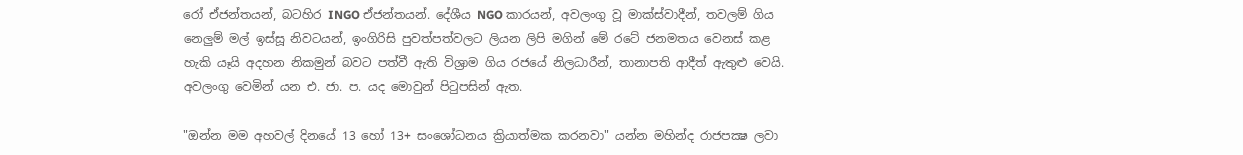රෝ ඒජන්තයන්, බටහිර INGO ඒජන්තයන්. දේශීය NGO කාරයන්, අවලංගු වූ මාක්‌ස්‌වාදීන්, තවලම් ගිය නෙලුම් මල් ඉස්‌සූ නිවටයන්, ඉංගිරිසි පුවත්පත්වලට ලියන ලිපි මගින් මේ රටේ ජනමතය වෙනස්‌ කළ හැකි යෑයි අදහන නිකමුන් බවට පත්වී ඇති විශ්‍රාම ගිය රජයේ නිලධාරීන්, තානාපති ආදීත් ඇතුළු වෙයි. අවලංගු වෙමින් යන එ. ජා. ප. යද මොවුන් පිටුපසින් ඇත.

"ඔන්න මම අහවල් දිනයේ 13 හෝ 13+ සංශෝධනය ක්‍රියාත්මක කරනවා" යන්න මහින්ද රාජපක්‍ෂ ලවා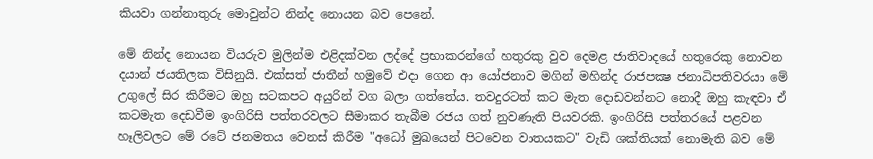කියවා ගන්නාතුරු මොවුන්ට නින්ද නොයන බව පෙනේ.

මේ නින්ද නොයන වියරුව මුලින්ම එළිදක්‌වන ලද්දේ ප්‍රභාකරන්ගේ හතුරකු වුව දෙමළ ජාතිවාදයේ හතුරෙකු නොවන දයාන් ජයතිලක විසිනුයි. එක්‌සත් ජාතීන් හමුවේ එදා ගෙන ආ යෝජනාව මගින් මහින්ද රාජපක්‍ෂ ජනාධිපතිවරයා මේ උගුලේ සිර කිරීමට ඔහු සටකපට අයුරින් වග බලා ගත්තේය. තවදුරටත් කට මැත දොඩවන්නට නොදී ඔහු කැඳවා ඒ කටමැත දෙඩවීම ඉංගිරිසි පත්තරවලට සීමාකර තැබීම රජය ගත් නුවණැති පියවරකි. ඉංගිරිසි පත්තරයේ පළවන හෑලිවලට මේ රටේ ජනමතය වෙනස්‌ කිරීම "අධෝ මුඛයෙන් පිටවෙන වාතයකට" වැඩි ශක්‌තියක්‌ නොමැති බව මේ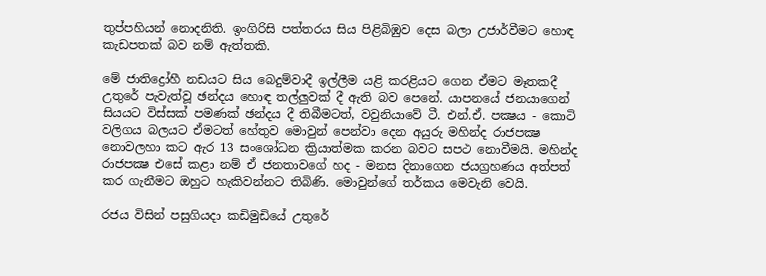තුප්පහියන් නොදනිති. ඉංගිරිසි පත්තරය සිය පිළිබිඹුව දෙස බලා උජාර්වීමට හොඳ කැඩපතක්‌ බව නම් ඇත්තකි.

මේ ජාතිද්‍රෝහී නඩයට සිය බෙදුම්වාදී ඉල්ලීම යළි කරළියට ගෙන ඒමට මෑතකදී උතුරේ පැවැත්වූ ඡන්දය හොඳ තල්ලුවක්‌ දී ඇති බව පෙනේ. යාපනයේ ජනයාගෙන් සියයට විස්‌සක්‌ පමණක්‌ ඡන්දය දී තිබීමටත්, වවුනියාවේ ටී. එන්.ඒ. පක්‍ෂය - කොටි වලිගය බලයට ඒමටත් හේතුව මොවුන් පෙන්වා දෙන අයුරු මහින්ද රාජපක්‍ෂ නොවලහා කට ඇර 13 සංශෝධන ක්‍රියාත්මක කරන බවට සපථ නොවීමයි. මහින්ද රාජපක්‍ෂ එසේ කළා නම් ඒ ජනතාවගේ හද - මනස දිනාගෙන ජයග්‍රහණය අත්පත් කර ගැනීමට ඔහුට හැකිවන්නට තිබිණි. මොවුන්ගේ තර්කය මෙවැනි වෙයි.

රජය විසින් පසුගියදා කඩිමුඩියේ උතුරේ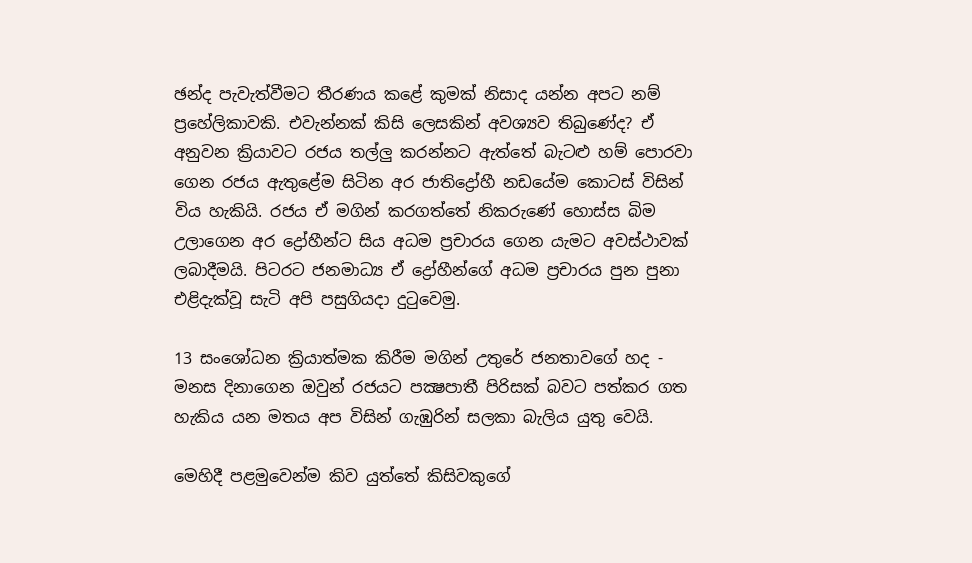ඡන්ද පැවැත්වීමට තීරණය කළේ කුමක්‌ නිසාද යන්න අපට නම් ප්‍රහේලිකාවකි. එවැන්නක්‌ කිසි ලෙසකින් අවශ්‍යව තිබුණේද? ඒ අනුවන ක්‍රියාවට රජය තල්ලු කරන්නට ඇත්තේ බැටළු හම් පොරවා ගෙන රජය ඇතුළේම සිටින අර ජාතිද්‍රෝහී නඩයේම කොටස්‌ විසින් විය හැකියි. රජය ඒ මගින් කරගත්තේ නිකරුණේ හොස්‌ස බිම උලාගෙන අර ද්‍රෝහීන්ට සිය අධම ප්‍රචාරය ගෙන යැමට අවස්‌ථාවක්‌ ලබාදීමයි. පිටරට ජනමාධ්‍ය ඒ ද්‍රෝහීන්ගේ අධම ප්‍රචාරය පුන පුනා එළිදැක්‌වූ සැටි අපි පසුගියදා දුටුවෙමු.

13 සංශෝධන ක්‍රියාත්මක කිරීම මගින් උතුරේ ජනතාවගේ හද - මනස දිනාගෙන ඔවුන් රජයට පක්‍ෂපාතී පිරිසක්‌ බවට පත්කර ගත හැකිය යන මතය අප විසින් ගැඹුරින් සලකා බැලිය යුතු වෙයි.

මෙහිදී පළමුවෙන්ම කිව යුත්තේ කිසිවකුගේ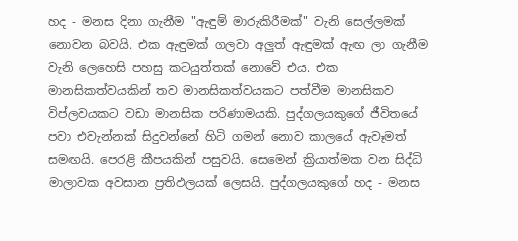හද - මනස දිනා ගැනීම "ඇඳුම් මාරුකිරීමක්‌" වැනි සෙල්ලමක්‌ නොවන බවයි. එක ඇඳුමක්‌ ගලවා අලුත් ඇඳුමක්‌ ඇඟ ලා ගැනීම වැනි ලෙහෙසි පහසු කටයුත්තක්‌ නොවේ එය. එක මානසිකත්වයකින් තව මානසිකත්වයකට පත්වීම මානසිකව විප්ලවයකට වඩා මානසික පරිණාමයකි. පුද්ගලයකුගේ ජීවිතයේ පවා එවැන්නක්‌ සිදුවන්නේ හිටි ගමන් නොව කාලයේ ඇවෑමත් සමඟයි. පෙරළි කීපයකින් පසුවයි. සෙමෙන් ක්‍රියාත්මක වන සිද්ධි මාලාවක අවසාන ප්‍රතිඵලයක්‌ ලෙසයි. පුද්ගලයකුගේ හද - මනස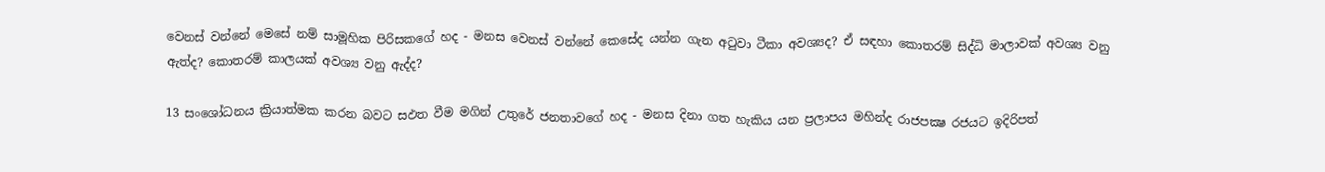වෙනස්‌ වන්නේ මෙසේ නම් සාමූහික පිරිසකගේ හද - මනස වෙනස්‌ වන්නේ කෙසේද යන්න ගැන අටුවා ටීකා අවශ්‍යද? ඒ සඳහා කොතරම් සිද්ධි මාලාවක්‌ අවශ්‍ය වනු ඇත්ද? කොතරම් කාලයක්‌ අවශ්‍ය වනු ඇද්ද?

13 සංශෝධනය ක්‍රියාත්මක කරන බවට සඵත වීම මගින් උතුරේ ජනතාවගේ හද - මනස දිනා ගත හැකිය යන ප්‍රලාපය මහින්ද රාජපක්‍ෂ රජයට ඉදිරිපත්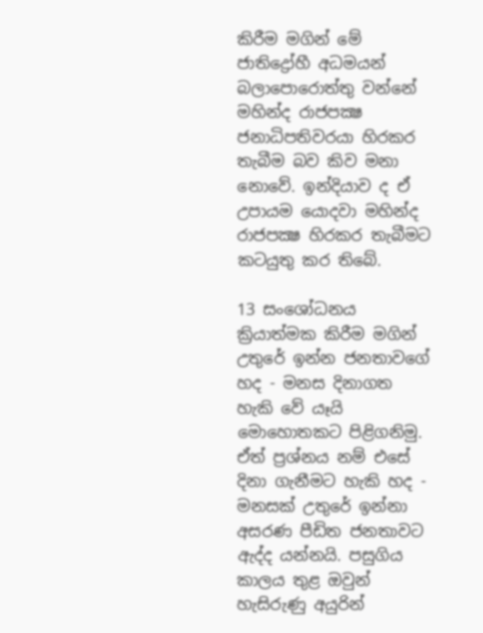කිරීම මගින් මේ ජාතිද්‍රෝහී අධමයන් බලාපොරොත්තු වන්නේ මහින්ද රාජපක්‍ෂ ජනාධිපතිවරයා හිරකර තැබීම බව කිව මනා නොවේ. ඉන්දියාව ද ඒ උපායම යොදවා මහින්ද රාජපක්‍ෂ හිරකර තැබීමට කටයුතු කර තිබේ.

13 සංශෝධනය ක්‍රියාත්මක කිරීම මගින් උතුරේ ඉන්න ජනතාවගේ හද - මනස දිනාගත හැකි වේ යෑයි මොහොතකට පිළිගනිමු. ඒත් ප්‍රශ්නය නම් එසේ දිනා ගැනීමට හැකි හද - මනසක්‌ උතුරේ ඉන්නා අසරණ පීඩිත ජනතාවට ඇද්ද යන්නයි. පසුගිය කාලය තුළ ඔවුන් හැසිරුණු අයුරින්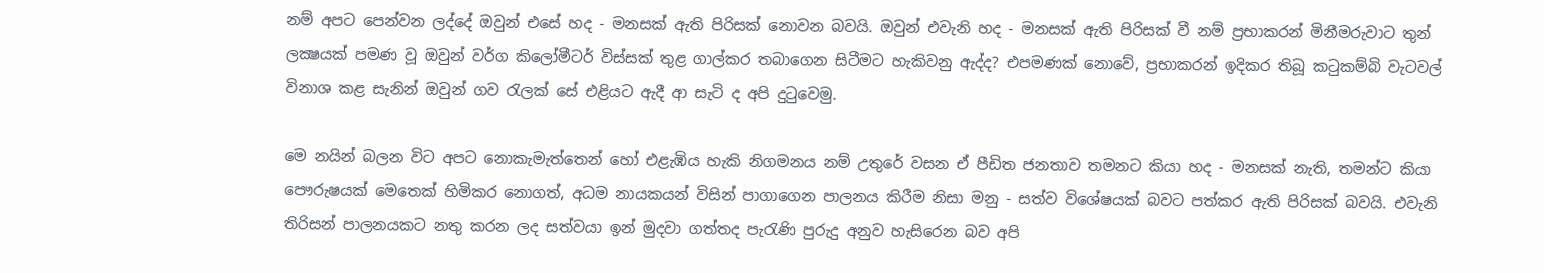නම් අපට පෙන්වන ලද්දේ ඔවුන් එසේ හද - මනසක්‌ ඇති පිරිසක්‌ නොවන බවයි. ඔවුන් එවැනි හද - මනසක්‌ ඇති පිරිසක්‌ වී නම් ප්‍රභාකරන් මිනීමරුවාට තුන් ලක්‍ෂයක්‌ පමණ වූ ඔවුන් වර්ග කිලෝමීටර් විස්‌සක්‌ තුළ ගාල්කර තබාගෙන සිටීමට හැකිවනු ඇද්ද? එපමණක්‌ නොවේ, ප්‍රභාකරන් ඉදිකර තිබූ කටුකම්බි වැටවල් විනාශ කළ සැනින් ඔවුන් ගව රැලක්‌ සේ එළියට ඇදී ආ සැටි ද අපි දුටුවෙමු.

මෙ නයින් බලන විට අපට නොකැමැත්තෙන් හෝ එළැඹිය හැකි නිගමනය නම් උතුරේ වසන ඒ පීඩිත ජනතාව තමනට කියා හද - මනසක්‌ නැති, තමන්ට කියා පෞරුෂයක්‌ මෙතෙක්‌ හිමිකර නොගත්, අධම නායකයන් විසින් පාගාගෙන පාලනය කිරීම නිසා මනු - සත්ව විශේෂයක්‌ බවට පත්කර ඇති පිරිසක්‌ බවයි. එවැනි තිරිසන් පාලනයකට නතු කරන ලද සත්වයා ඉන් මුදවා ගත්තද පැරැණි පුරුදු අනුව හැසිරෙන බව අපි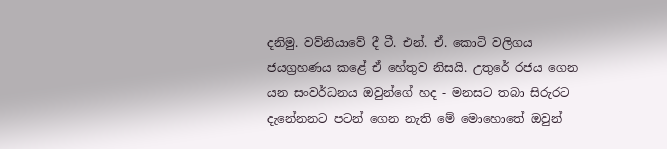දනිමු. වව්නියාවේ දී ටී. එන්. ඒ. කොටි වලිගය ජයග්‍රහණය කළේ ඒ හේතුව නිසයි. උතුරේ රජය ගෙන යන සංවර්ධනය ඔවුන්ගේ හද - මනසට තබා සිරුරට දැනේනනට පටන් ගෙන නැති මේ මොහොතේ ඔවුන්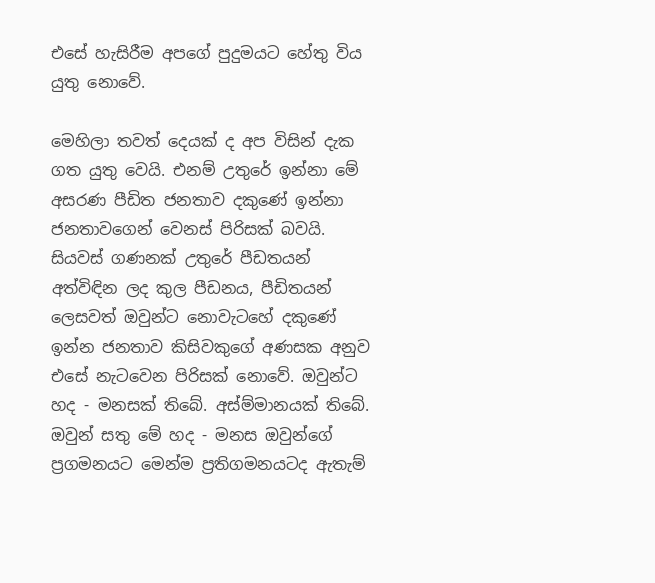එසේ හැසිරීම අපගේ පුදුමයට හේතු විය යුතු නොවේ.

මෙහිලා තවත් දෙයක්‌ ද අප විසින් දැක ගත යුතු වෙයි. එනම් උතුරේ ඉන්නා මේ අසරණ පීඩිත ජනතාව දකුණේ ඉන්නා ජනතාවගෙන් වෙනස්‌ පිරිසක්‌ බවයි. සියවස්‌ ගණනක්‌ උතුරේ පීඩතයන් අත්විඳින ලද කුල පීඩනය, පීඩිතයන් ලෙසවත් ඔවුන්ට නොවැටහේ දකුණේ ඉන්න ජනතාව කිසිවකුගේ අණසක අනුව එසේ නැටවෙන පිරිසක්‌ නොවේ. ඔවුන්ට හද - මනසක්‌ තිබේ. අස්‌ම්මානයක්‌ තිබේ. ඔවුන් සතු මේ හද - මනස ඔවුන්ගේ ප්‍රගමනයට මෙන්ම ප්‍රතිගමනයටද ඇතැම්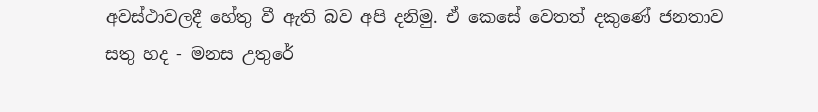අවස්‌ථාවලදී හේතු වී ඇති බව අපි දනිමු. ඒ කෙසේ වෙතත් දකුණේ ජනතාව සතු හද - මනස උතුරේ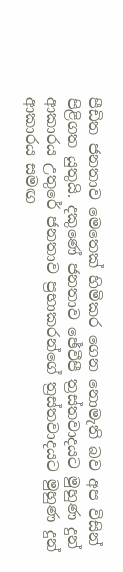පීඩිත ජනතාව මෙතෙක්‌ හිමිකර ගෙන නොමැති බව අප විසින් පිළිගත යුතුයි. දකුණේ ජනතාව ඡේවීපී ත්‍රස්‌තවාදයට මුහුණ දුන් ආකාරය උතුරේ ජනතාව ප්‍රභාකරන්ගේ ත්‍රස්‌තවාදයට මුහුණ දුන් ආකාරය සමඟ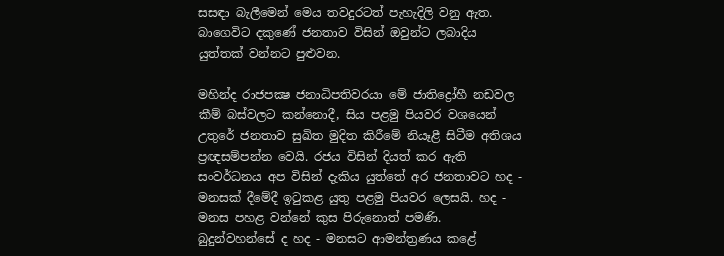සසඳා බැලීමෙන් මෙය තවදුරටත් පැහැදිලි වනු ඇත. බාගෙවිට දකුණේ ජනතාව විසින් ඔවුන්ට ලබාදිය යුත්තක්‌ වන්නට පුළුවන.

මහින්ද රාජපක්‍ෂ ජනාධිපතිවරයා මේ ජාතිද්‍රෝහී නඩවල කීම් බස්‌වලට කන්නොදී, සිය පළමු පියවර වශයෙන් උතුරේ ජනතාව සුඛිත මුදිත කිරීමේ නියෑළී සිටීම අතිශය ප්‍රඥසම්පන්න වෙයි. රජය විසින් දියත් කර ඇති සංවර්ධනය අප විසින් දැකිය යුත්තේ අර ජනතාවට හද - මනසක්‌ දීමේදී ඉටුකළ යුතු පළමු පියවර ලෙසයි. හද - මනස පහළ වන්නේ කුස පිරුනොත් පමණි. බුදුන්වහන්සේ ද හද - මනසට ආමන්ත්‍රණය කළේ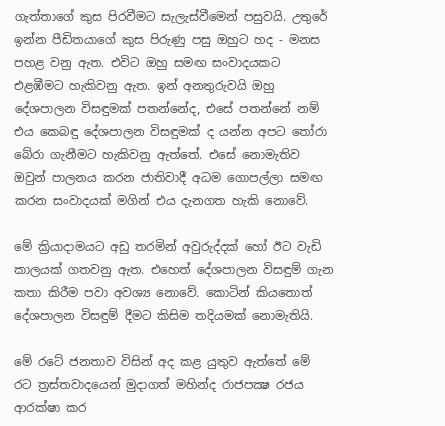ගැත්තාගේ කුස පිරවීමට සැලැස්‌වීමෙන් පසුවයි. උතුරේ ඉන්න පීඩිතයාගේ කුස පිරුණු පසු ඔහුට හද - මනස පහළ වනු ඇත. එවිට ඔහු සමඟ සංවාදයකට එළඹීමට හැකිවනු ඇත. ඉන් අනතුරුවයි ඔහු දේශපාලන විසඳුමක්‌ පතන්නේද, එසේ පතන්නේ නම් එය කෙබඳු දේශපාලන විසඳුමක්‌ ද යන්න අපට තෝරා බේරා ගැනීමට හැකිවනු ඇත්තේ. එසේ නොමැතිව ඔවුන් පාලනය කරන ජාතිවාදී අධම ගොපල්ලා සමඟ කරන සංවාදයක්‌ මගින් එය දැනගත හැකි නොවේ.

මේ ක්‍රියාදාමයට අඩු තරමින් අවුරුද්දක්‌ හෝ ඊට වැඩි කාලයක්‌ ගතවනු ඇත. එහෙත් දේශපාලන විසඳුම් ගැන කතා කිරීම පවා අවශ්‍ය නොවේ. කොටින් කියතොත් දේශපාලන විසඳුම් දීමට කිසිම තදියමක්‌ නොමැතියි.

මේ රටේ ජනතාව විසින් අද කළ යුතුව ඇත්තේ මේ රට ත්‍රස්‌තවාදයෙන් මුදාගත් මහින්ද රාජපක්‍ෂ රජය ආරක්‌ෂා කර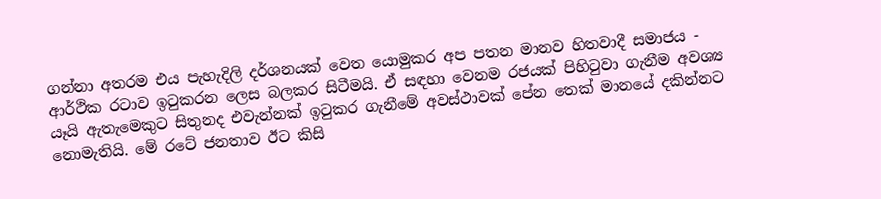ගන්නා අතරම එය පැහැදිලි දර්ශනයක්‌ වෙත යොමුකර අප පතන මානව හිතවාදී සමාජය - ආර්ථික රටාව ඉටුකරන ලෙස බලකර සිටීමයි. ඒ සඳහා වෙනම රජයක්‌ පිහිටුවා ගැනීම අවශ්‍ය යෑයි ඇතැමෙකුට සිතුනද එවැන්නක්‌ ඉටුකර ගැනීමේ අවස්‌ථාවක්‌ පේන තෙක්‌ මානයේ දකින්නට නොමැතියි. මේ රටේ ජනතාව ඊට කිසි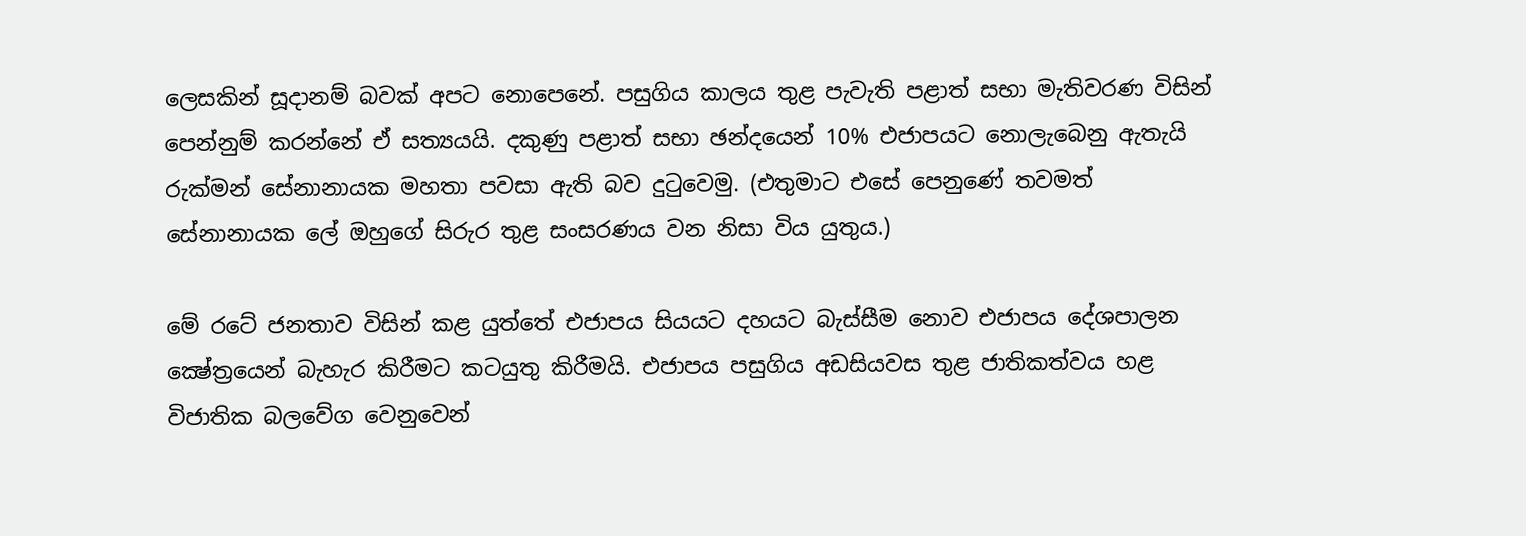ලෙසකින් සූදානම් බවක්‌ අපට නොපෙනේ. පසුගිය කාලය තුළ පැවැති පළාත් සභා මැතිවරණ විසින් පෙන්නුම් කරන්නේ ඒ සත්‍යයයි. දකුණු පළාත් සභා ඡන්දයෙන් 10% එජාපයට නොලැබෙනු ඇතැයි රුක්‌මන් සේනානායක මහතා පවසා ඇති බව දුටුවෙමු. (එතුමාට එසේ පෙනුණේ තවමත් සේනානායක ලේ ඔහුගේ සිරුර තුළ සංසරණය වන නිසා විය යුතුය.)

මේ රටේ ජනතාව විසින් කළ යුත්තේ එජාපය සියයට දහයට බැස්‌සීම නොව එජාපය දේශපාලන ක්‍ෂේත්‍රයෙන් බැහැර කිරීමට කටයුතු කිරීමයි. එජාපය පසුගිය අඩසියවස තුළ ජාතිකත්වය හළ විජාතික බලවේග වෙනුවෙන්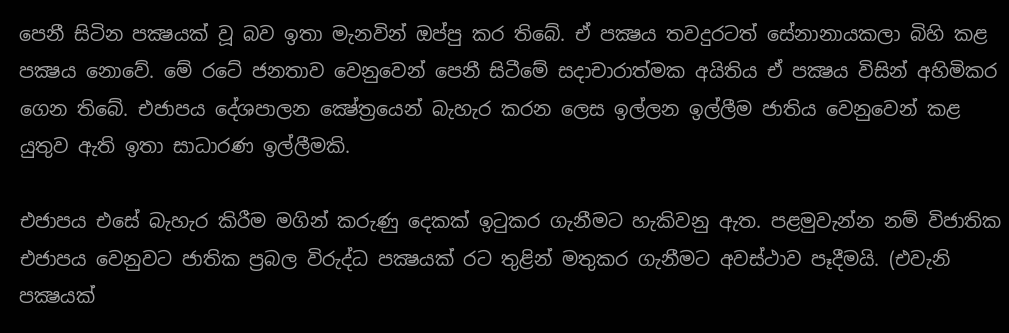පෙනී සිටින පක්‍ෂයක්‌ වූ බව ඉතා මැනවින් ඔප්පු කර තිබේ. ඒ පක්‍ෂය තවදුරටත් සේනානායකලා බිහි කළ පක්‍ෂය නොවේ. මේ රටේ ජනතාව වෙනුවෙන් පෙනී සිටීමේ සදාචාරාත්මක අයිතිය ඒ පක්‍ෂය විසින් අහිමිකර ගෙන තිබේ. එජාපය දේශපාලන ක්‍ෂේත්‍රයෙන් බැහැර කරන ලෙස ඉල්ලන ඉල්ලීම ජාතිය වෙනුවෙන් කළ යුතුව ඇති ඉතා සාධාරණ ඉල්ලීමකි.

එජාපය එසේ බැහැර කිරීම මගින් කරුණු දෙකක්‌ ඉටුකර ගැනීමට හැකිවනු ඇත. පළමුවැන්න නම් විජාතික එජාපය වෙනුවට ජාතික ප්‍රබල විරුද්ධ පක්‍ෂයක්‌ රට තුළින් මතුකර ගැනීමට අවස්‌ථාව පෑදීමයි. (එවැනි පක්‍ෂයක්‌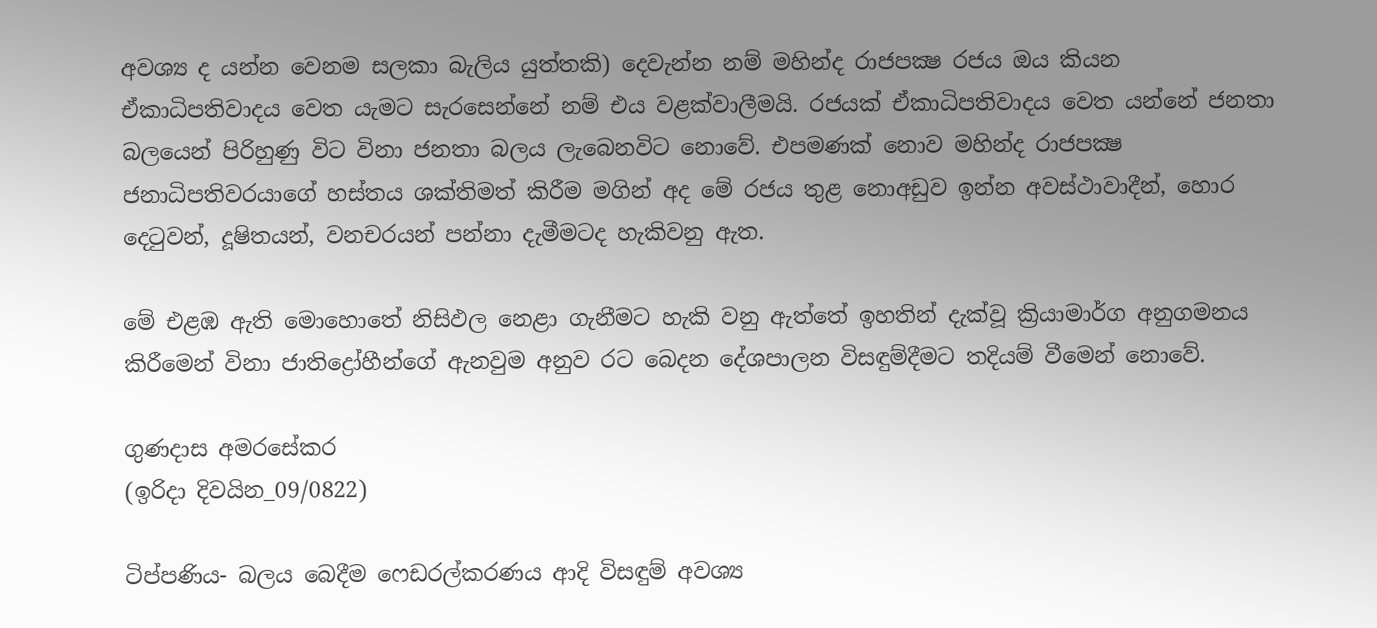අවශ්‍ය ද යන්න වෙනම සලකා බැලිය යුත්තකි) දෙවැන්න නම් මහින්ද රාජපක්‍ෂ රජය ඔය කියන ඒකාධිපතිවාදය වෙත යැමට සැරසෙන්නේ නම් එය වළක්‌වාලීමයි. රජයක්‌ ඒකාධිපතිවාදය වෙත යන්නේ ජනතා බලයෙන් පිරිහුණු විට විනා ජනතා බලය ලැබෙනවිට නොවේ. එපමණක්‌ නොව මහින්ද රාජපක්‍ෂ ජනාධිපතිවරයාගේ හස්‌තය ශක්‌තිමත් කිරීම මගින් අද මේ රජය තුළ නොඅඩුව ඉන්න අවස්‌ථාවාදීන්, හොර දෙටුවන්, දූෂිතයන්, වනචරයන් පන්නා දැමීමටද හැකිවනු ඇත.

මේ එළඹ ඇති මොහොතේ නිසිඵල නෙළා ගැනීමට හැකි වනු ඇත්තේ ඉහතින් දැක්‌වූ ක්‍රියාමාර්ග අනුගමනය කිරීමෙන් විනා ජාතිද්‍රෝහීන්ගේ ඇනවුම අනුව රට බෙදන දේශපාලන විසඳුම්දීමට තදියම් වීමෙන් නොවේ.

ගුණදාස අමරසේකර
(ඉරිදා දිවයින_09/0822)

ටිප්පණිය- බලය බෙදීම ෆෙඩරල්කරණය ආදි විසඳුම් අවශ්‍ය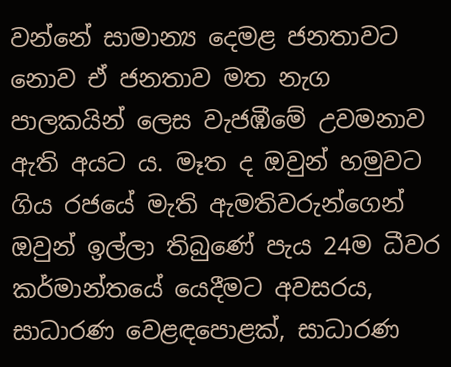වන්නේ සාමාන්‍ය දෙමළ ජනතාවට නොව ඒ ජනතාව මත නැග පාලකයින් ලෙස වැජඹීමේ උවමනාව ඇති අයට ය. මෑත ද ඔවුන් හමුවට ගිය රජයේ මැති ඇමතිවරුන්ගෙන් ඔවුන් ඉල්ලා තිබුණේ පැය 24ම ධීවර කර්මාන්තයේ යෙදීමට අවසරය, සාධාරණ වෙළඳපොළක්, සාධාරණ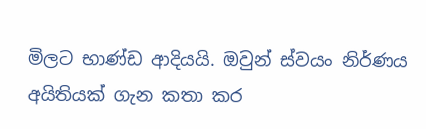මිලට භාණ්ඩ ආදියයි. ඔවුන් ස්වයං නිර්ණය අයිතියක් ගැන කතා කර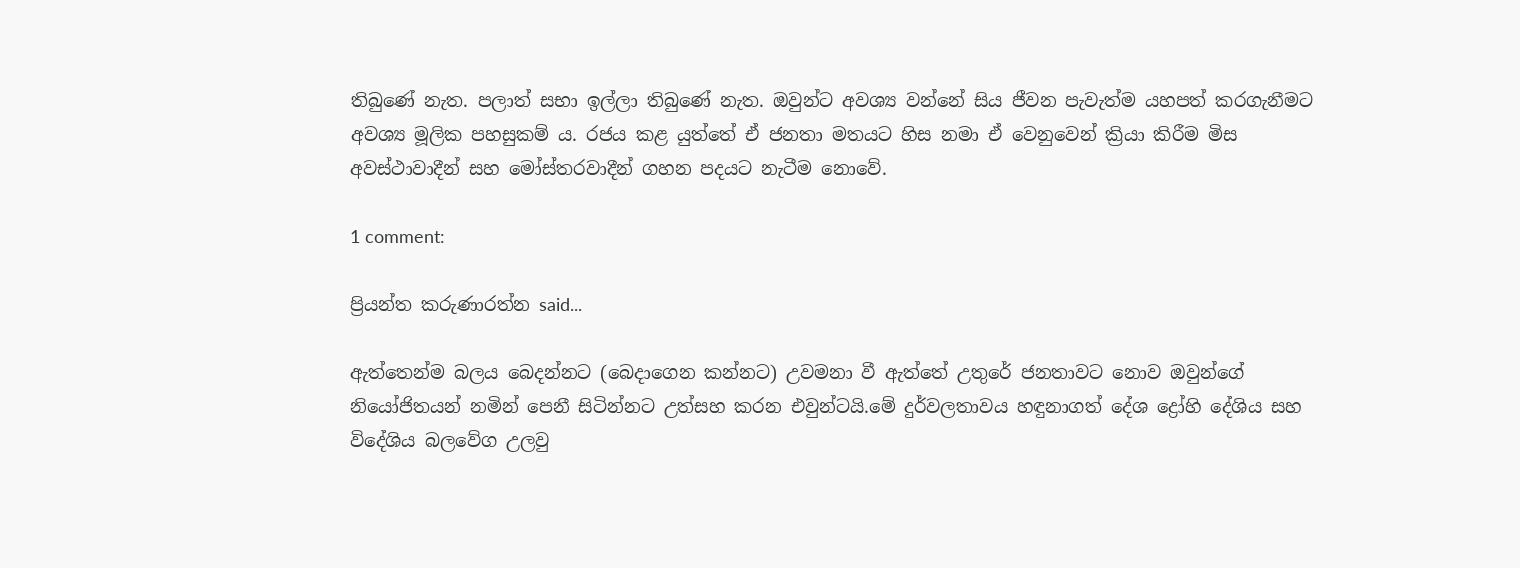තිබුණේ නැත. පලාත් සභා ඉල්ලා තිබුණේ නැත. ඔවුන්ට අවශ්‍ය වන්නේ සිය ජීවන පැවැත්ම යහපත් කරගැනීමට අවශ්‍ය මූලික පහසුකම් ය. රජය කළ යුත්තේ ඒ ජනතා මතයට හිස නමා ඒ වෙනුවෙන් ක්‍රියා කිරීම මිස අවස්ථාවාදීන් සහ මෝස්තරවාදීන් ගහන පදයට නැටීම නොවේ.

1 comment:

ප්‍රියන්ත කරුණාරත්න said...

ඇත්තෙන්ම බලය බෙදන්නට (බෙදාගෙන කන්නට) උවමනා වී ඇත්තේ උතුරේ ජනතාවට නොව ඔවුන්ගේ නියෝජිතයන් නමින් පෙනී සිටින්නට උත්සහ කරන එවුන්ටයි.මේ දුර්වලතාවය හඳුනාගත් දේශ ද්‍රෝහි දේශිය සහ විදේශිය බලවේග උලවු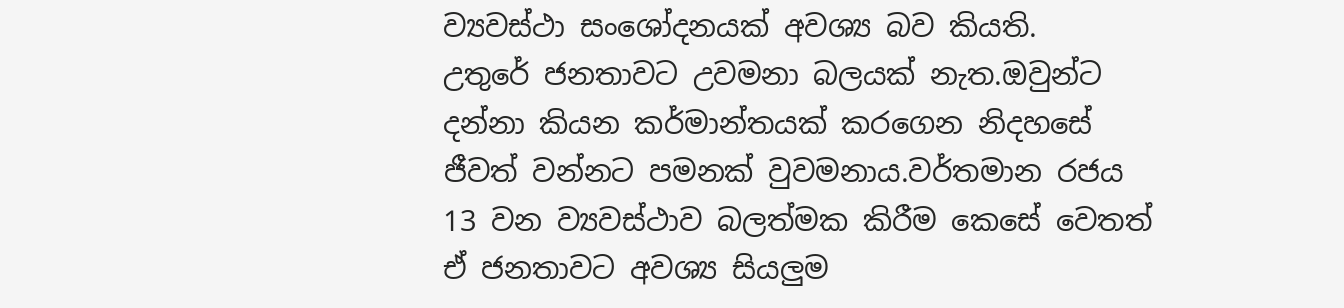ව්‍යවස්ථා සංශෝදනයක් අවශ්‍ය බව කියති.
උතුරේ ජනතාවට උවමනා බලයක් නැත.ඔවුන්ට දන්නා කියන කර්මාන්තයක් කරගෙන නිදහසේ ජීවත් වන්නට පමනක් වුවමනාය.වර්තමාන රජය 13 වන ව්‍යවස්ථාව බලත්මක කිරීම කෙසේ වෙතත් ඒ ජනතාවට අවශ්‍ය සියලුම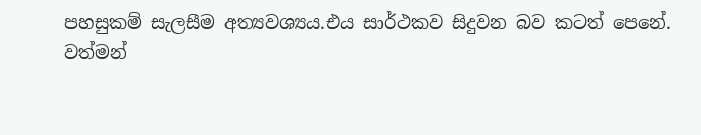පහසුකම් සැලසීම අත්‍යවශ්‍යය.එය සාර්ථකව සිදුවන බව කටත් පෙනේ.
වත්මන්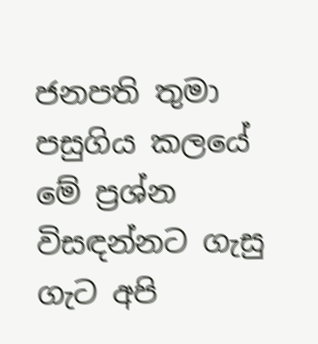ජනපති තුමා පසුගිය කලයේ මේ ප්‍රශ්න විසඳන්නට ගැසු ගැට අපි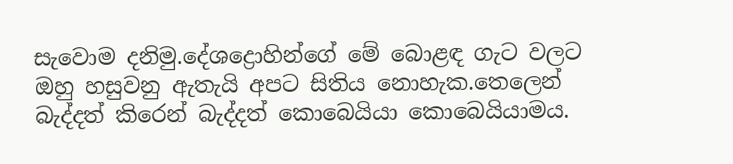සැවොම දනිමු.දේශද්‍රොහින්ගේ මේ බොළඳ ගැට වලට ඔහු හසුවනු ඇතැයි අපට සිතිය නොහැක.තෙලෙන් බැද්දත් කිරෙන් බැද්දත් කොබෙයියා කොබෙයියාමය.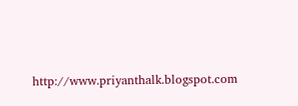http://www.priyanthalk.blogspot.com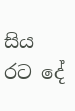සිය රට දේ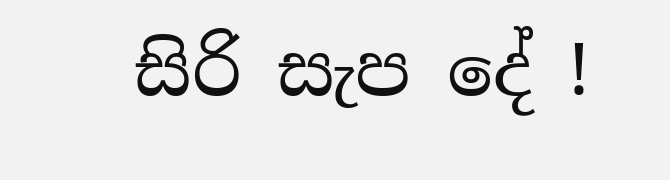සිරි සැප දේ !